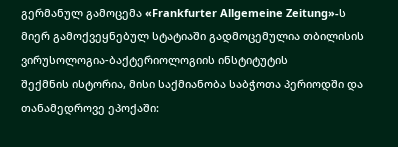გერმანულ გამოცემა «Frankfurter Allgemeine Zeitung»-ს მიერ გამოქვეყნებულ სტატიაში გადმოცემულია თბილისის ვირუსოლოგია-ბაქტერიოლოგიის ინსტიტუტის
შექმნის ისტორია, მისი საქმიანობა საბჭოთა პერიოდში და თანამედროვე ეპოქაში: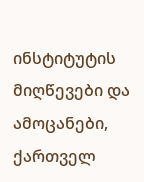ინსტიტუტის მიღწევები და ამოცანები, ქართველ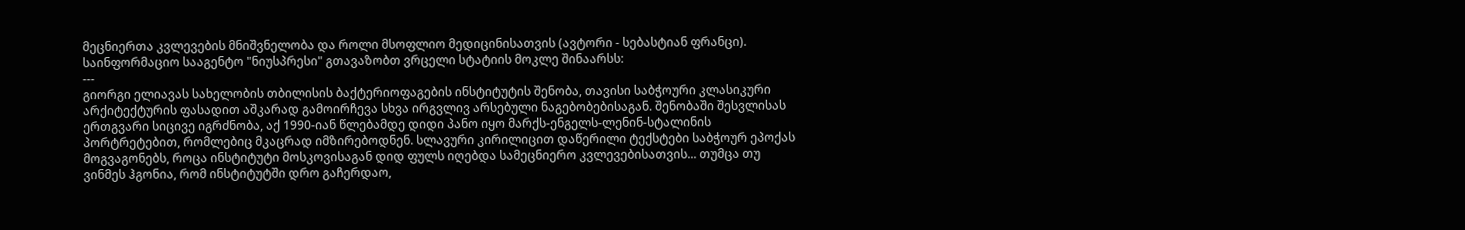მეცნიერთა კვლევების მნიშვნელობა და როლი მსოფლიო მედიცინისათვის (ავტორი - სებასტიან ფრანცი).
საინფორმაციო სააგენტო "ნიუსპრესი" გთავაზობთ ვრცელი სტატიის მოკლე შინაარსს:
---
გიორგი ელიავას სახელობის თბილისის ბაქტერიოფაგების ინსტიტუტის შენობა, თავისი საბჭოური კლასიკური არქიტექტურის ფასადით აშკარად გამოირჩევა სხვა ირგვლივ არსებული ნაგებობებისაგან. შენობაში შესვლისას ერთგვარი სიცივე იგრძნობა, აქ 1990-იან წლებამდე დიდი პანო იყო მარქს-ენგელს-ლენინ-სტალინის პორტრეტებით, რომლებიც მკაცრად იმზირებოდნენ. სლავური კირილიცით დაწერილი ტექსტები საბჭოურ ეპოქას მოგვაგონებს, როცა ინსტიტუტი მოსკოვისაგან დიდ ფულს იღებდა სამეცნიერო კვლევებისათვის... თუმცა თუ ვინმეს ჰგონია, რომ ინსტიტუტში დრო გაჩერდაო,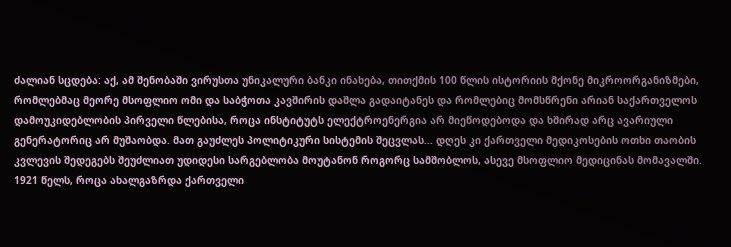ძალიან სცდება: აქ, ამ შენობაში ვირუსთა უნიკალური ბანკი ინახება, თითქმის 100 წლის ისტორიის მქონე მიკროორგანიზმები, რომლებმაც მეორე მსოფლიო ომი და საბჭოთა კავშირის დაშლა გადაიტანეს და რომლებიც მომსწრენი არიან საქართველოს დამოუკიდებლობის პირველი წლებისა, როცა ინსტიტუტს ელექტროენერგია არ მიეწოდებოდა და ხშირად არც ავარიული გენერატორიც არ მუშაობდა. მათ გაუძლეს პოლიტიკური სისტემის შეცვლას... დღეს კი ქართველი მედიკოსების ოთხი თაობის კვლევის შედეგებს შეუძლიათ უდიდესი სარგებლობა მოუტანონ როგორც სამშობლოს, ასევე მსოფლიო მედიცინას მომავალში.
1921 წელს, როცა ახალგაზრდა ქართველი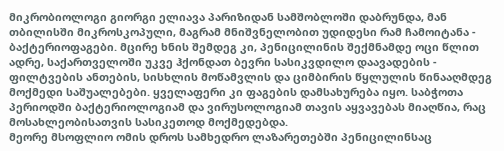მიკრობიოლოგი გიორგი ელიავა პარიზიდან სამშობლოში დაბრუნდა, მან თბილისში მიკროსკოპული, მაგრამ მნიშვნელობით უდიდესი რამ ჩამოიტანა - ბაქტერიოფაგები. მცირე ხნის შემდეგ კი, პენიცილინის შექმნამდე ოცი წლით ადრე, საქართველოში უკვე ჰქონდათ ბევრი სასიკვდილო დაავადების - ფილტვების ანთების, სისხლის მოწამვლის და ციმბირის წყლულის წინააღმდეგ მოქმედი საშუალებები. ყველაფერი კი ფაგების დამსახურება იყო. საბჭოთა პერიოდში ბაქტერიოლოგიამ და ვირუსოლოგიამ თავის აყვავებას მიაღწია, რაც მოსახლეობისათვის სასიკეთოდ მოქმედებდა.
მეორე მსოფლიო ომის დროს სამხედრო ლაზარეთებში პენიცილინსაც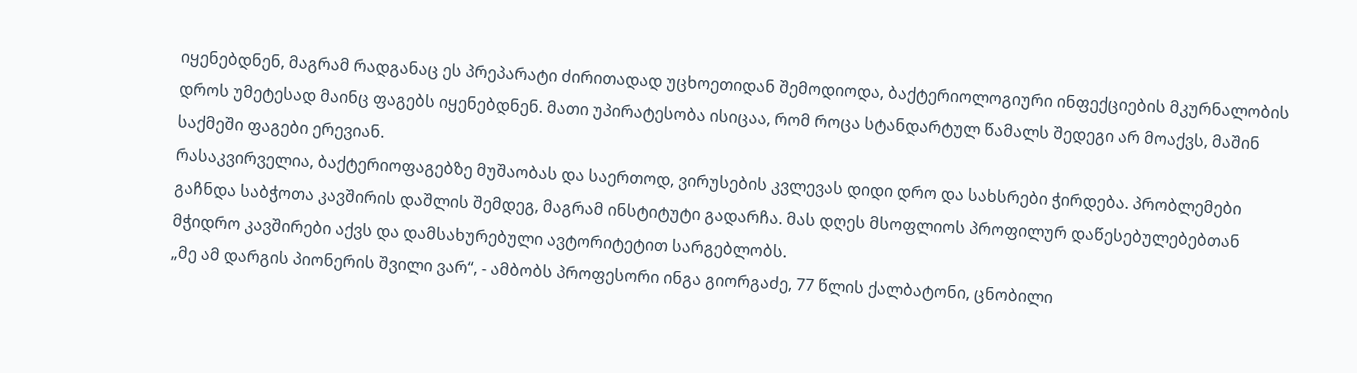იყენებდნენ, მაგრამ რადგანაც ეს პრეპარატი ძირითადად უცხოეთიდან შემოდიოდა, ბაქტერიოლოგიური ინფექციების მკურნალობის დროს უმეტესად მაინც ფაგებს იყენებდნენ. მათი უპირატესობა ისიცაა, რომ როცა სტანდარტულ წამალს შედეგი არ მოაქვს, მაშინ საქმეში ფაგები ერევიან.
რასაკვირველია, ბაქტერიოფაგებზე მუშაობას და საერთოდ, ვირუსების კვლევას დიდი დრო და სახსრები ჭირდება. პრობლემები გაჩნდა საბჭოთა კავშირის დაშლის შემდეგ, მაგრამ ინსტიტუტი გადარჩა. მას დღეს მსოფლიოს პროფილურ დაწესებულებებთან მჭიდრო კავშირები აქვს და დამსახურებული ავტორიტეტით სარგებლობს.
„მე ამ დარგის პიონერის შვილი ვარ“, - ამბობს პროფესორი ინგა გიორგაძე, 77 წლის ქალბატონი, ცნობილი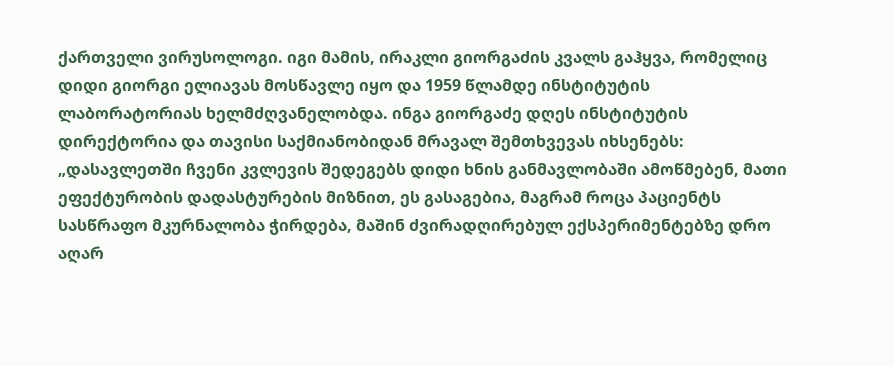ქართველი ვირუსოლოგი. იგი მამის, ირაკლი გიორგაძის კვალს გაჰყვა, რომელიც დიდი გიორგი ელიავას მოსწავლე იყო და 1959 წლამდე ინსტიტუტის ლაბორატორიას ხელმძღვანელობდა. ინგა გიორგაძე დღეს ინსტიტუტის დირექტორია და თავისი საქმიანობიდან მრავალ შემთხვევას იხსენებს: „დასავლეთში ჩვენი კვლევის შედეგებს დიდი ხნის განმავლობაში ამოწმებენ, მათი ეფექტურობის დადასტურების მიზნით, ეს გასაგებია, მაგრამ როცა პაციენტს სასწრაფო მკურნალობა ჭირდება, მაშინ ძვირადღირებულ ექსპერიმენტებზე დრო აღარ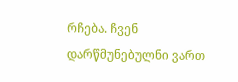რჩება. ჩვენ დარწმუნებულნი ვართ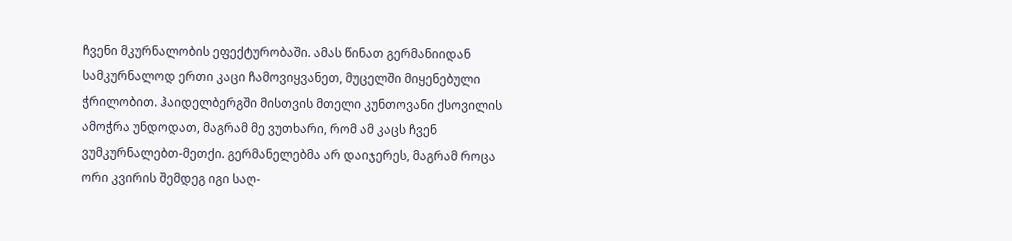ჩვენი მკურნალობის ეფექტურობაში. ამას წინათ გერმანიიდან სამკურნალოდ ერთი კაცი ჩამოვიყვანეთ, მუცელში მიყენებული ჭრილობით. ჰაიდელბერგში მისთვის მთელი კუნთოვანი ქსოვილის ამოჭრა უნდოდათ, მაგრამ მე ვუთხარი, რომ ამ კაცს ჩვენ ვუმკურნალებთ-მეთქი. გერმანელებმა არ დაიჯერეს, მაგრამ როცა ორი კვირის შემდეგ იგი საღ-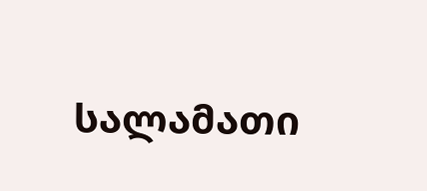სალამათი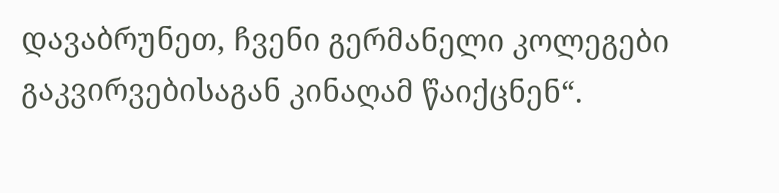დავაბრუნეთ, ჩვენი გერმანელი კოლეგები გაკვირვებისაგან კინაღამ წაიქცნენ“.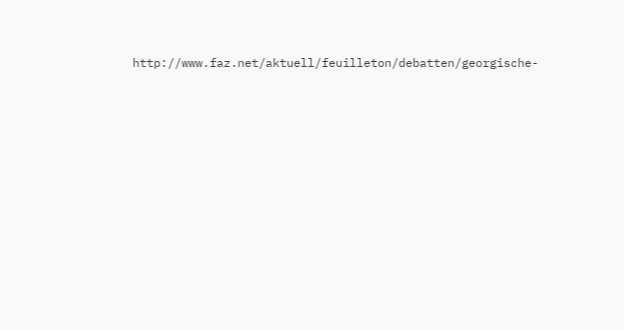http://www.faz.net/aktuell/feuilleton/debatten/georgische-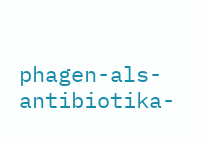phagen-als-antibiotika-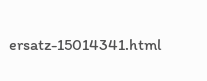ersatz-15014341.html